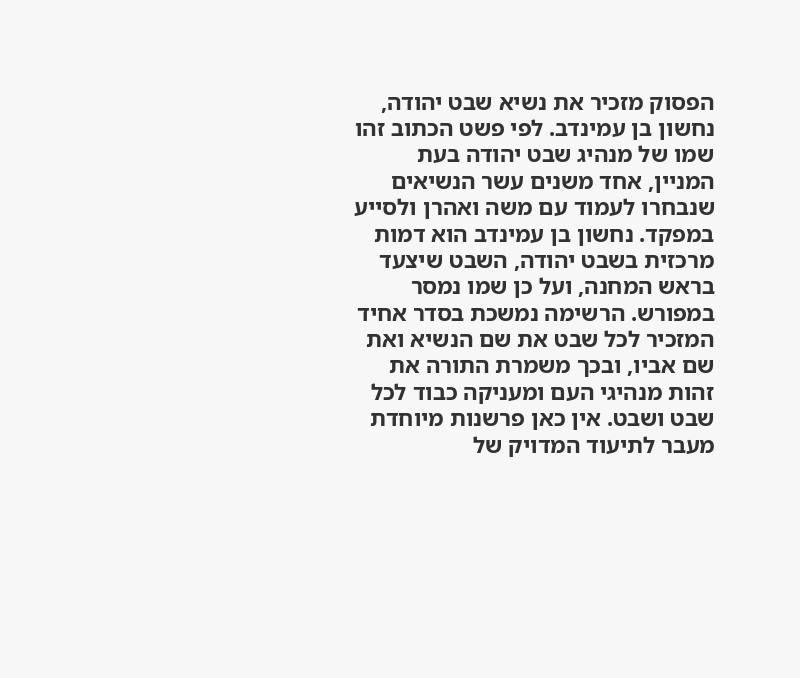הפסוק מזכיר את נשיא שבט יהודה, נחשון בן עמינדב. לפי פשט הכתוב זהו שמו של מנהיג שבט יהודה בעת המניין, אחד משנים עשר הנשיאים שנבחרו לעמוד עם משה ואהרן ולסייע במפקד. נחשון בן עמינדב הוא דמות מרכזית בשבט יהודה, השבט שיצעד בראש המחנה, ועל כן שמו נמסר במפורש. הרשימה נמשכת בסדר אחיד המזכיר לכל שבט את שם הנשיא ואת שם אביו, ובכך משמרת התורה את זהות מנהיגי העם ומעניקה כבוד לכל שבט ושבט. אין כאן פרשנות מיוחדת מעבר לתיעוד המדויק של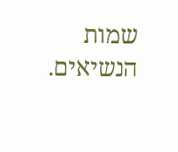שמות הנשיאים.